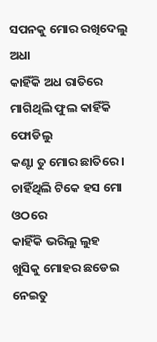ସପନକୁ ମୋର ରଖିଦେଲୁ ଅଧା
କାହିଁକି ଅଧ ରାତିରେ
ମାଗିଥିଲି ଫୁଲ କାହିଁକି ଫୋଡିଲୁ
କଣ୍ଟା ତୁ ମୋର ଛାତିରେ ।
ଚାହିଁଥିଲି ଟିକେ ହସ ମୋ ଓଠରେ
କାହିଁକି ଭରିଲୁ ଲୁହ
ଖୁସିକୁ ମୋହର ଛଡେଇ ନେଇତୁ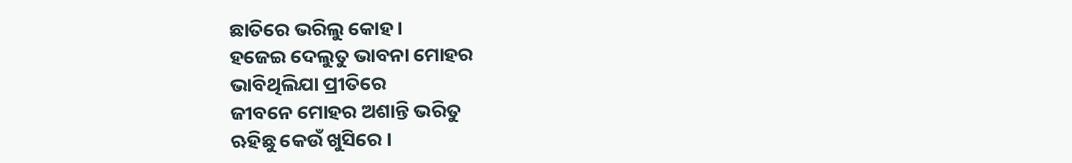ଛାତିରେ ଭରିଲୁ କୋହ ।
ହଜେଇ ଦେଲୁତୁ ଭାବନା ମୋହର
ଭାବିଥିଲିଯା ପ୍ରୀତିରେ
ଜୀବନେ ମୋହର ଅଶାନ୍ତି ଭରିତୁ
ଋହିଛୁ କେଉଁ ଖୁସିରେ ।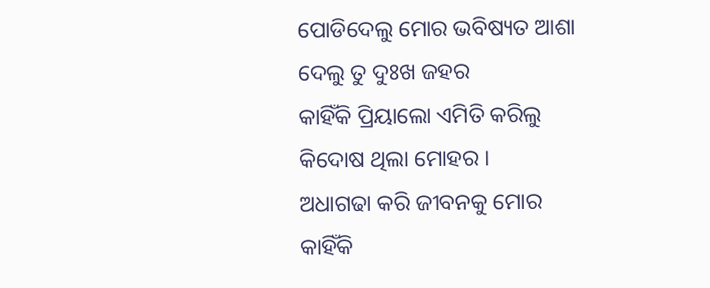ପୋଡିଦେଲୁ ମୋର ଭବିଷ୍ୟତ ଆଶା
ଦେଲୁ ତୁ ଦୁଃଖ ଜହର
କାହିଁକି ପ୍ରିୟାଲୋ ଏମିତି କରିଲୁ
କିଦୋଷ ଥିଲା ମୋହର ।
ଅଧାଗଢା କରି ଜୀବନକୁ ମୋର
କାହିଁକି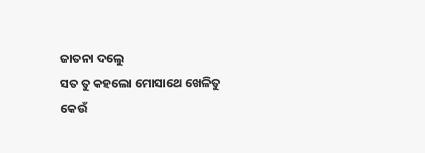ଜାତନା ଦଲେୁ
ସତ ତୁ କହଲୋ ମୋସାଥେ ଖେଳିତୁ
କେଉଁ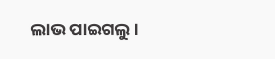ଲାଭ ପାଇଗଲୁ ।